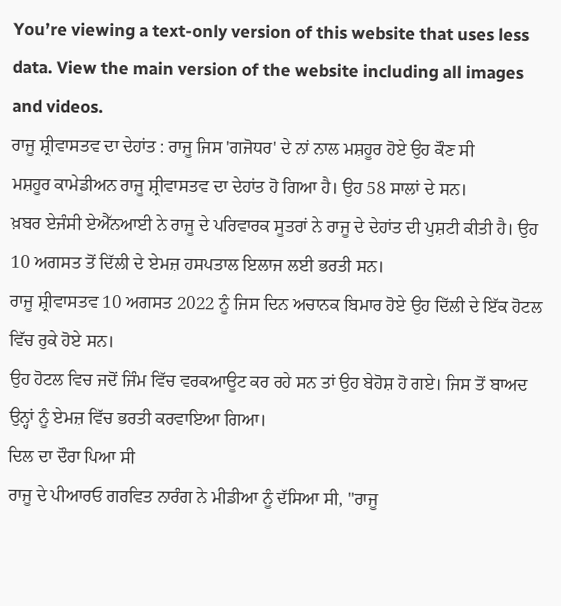You’re viewing a text-only version of this website that uses less data. View the main version of the website including all images and videos.
ਰਾਜੂ ਸ਼੍ਰੀਵਾਸਤਵ ਦਾ ਦੇਹਾਂਤ : ਰਾਜੂ ਜਿਸ 'ਗਜੋਧਰ' ਦੇ ਨਾਂ ਨਾਲ ਮਸ਼ਹੂਰ ਹੋਏ ਉਹ ਕੌਣ ਸੀ
ਮਸ਼ਹੂਰ ਕਾਮੇਡੀਅਨ ਰਾਜੂ ਸ਼੍ਰੀਵਾਸਤਵ ਦਾ ਦੇਹਾਂਤ ਹੋ ਗਿਆ ਹੈ। ਉਹ 58 ਸਾਲਾਂ ਦੇ ਸਨ।
ਖ਼ਬਰ ਏਜੰਸੀ ਏਐੱਨਆਈ ਨੇ ਰਾਜੂ ਦੇ ਪਰਿਵਾਰਕ ਸੂਤਰਾਂ ਨੇ ਰਾਜੂ ਦੇ ਦੇਹਾਂਤ ਦੀ ਪੁਸ਼ਟੀ ਕੀਤੀ ਹੈ। ਉਹ 10 ਅਗਸਤ ਤੋਂ ਦਿੱਲੀ ਦੇ ਏਮਜ਼ ਹਸਪਤਾਲ ਇਲਾਜ ਲਈ ਭਰਤੀ ਸਨ।
ਰਾਜੂ ਸ਼੍ਰੀਵਾਸਤਵ 10 ਅਗਸਤ 2022 ਨੂੰ ਜਿਸ ਦਿਨ ਅਚਾਨਕ ਬਿਮਾਰ ਹੋਏ ਉਹ ਦਿੱਲੀ ਦੇ ਇੱਕ ਹੋਟਲ ਵਿੱਚ ਰੁਕੇ ਹੋਏ ਸਨ।
ਉਹ ਹੋਟਲ ਵਿਚ ਜਦੋਂ ਜਿੰਮ ਵਿੱਚ ਵਰਕਆਊਟ ਕਰ ਰਹੇ ਸਨ ਤਾਂ ਉਹ ਬੇਹੋਸ਼ ਹੋ ਗਏ। ਜਿਸ ਤੋਂ ਬਾਅਦ ਉਨ੍ਹਾਂ ਨੂੰ ਏਮਜ਼ ਵਿੱਚ ਭਰਤੀ ਕਰਵਾਇਆ ਗਿਆ।
ਦਿਲ ਦਾ ਦੌਰਾ ਪਿਆ ਸੀ
ਰਾਜੂ ਦੇ ਪੀਆਰਓ ਗਰਵਿਤ ਨਾਰੰਗ ਨੇ ਮੀਡੀਆ ਨੂੰ ਦੱਸਿਆ ਸੀ, "ਰਾਜੂ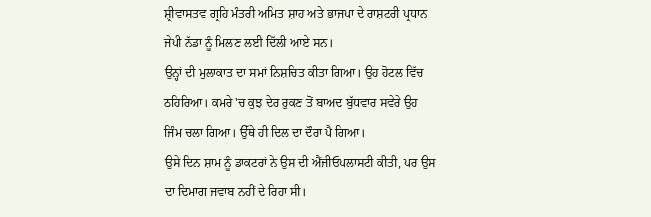ਸ਼੍ਰੀਵਾਸਤਵ ਗ੍ਰਹਿ ਮੰਤਰੀ ਅਮਿਤ ਸ਼ਾਹ ਅਤੇ ਭਾਜਪਾ ਦੇ ਰਾਸ਼ਟਰੀ ਪ੍ਰਧਾਨ ਜੇਪੀ ਨੱਡਾ ਨੂੰ ਮਿਲਣ ਲਈ ਦਿੱਲੀ ਆਏ ਸਨ।
ਉਨ੍ਹਾਂ ਦੀ ਮੁਲਾਕਾਤ ਦਾ ਸਮਾਂ ਨਿਸ਼ਚਿਤ ਕੀਤਾ ਗਿਆ। ਉਹ ਹੋਟਲ ਵਿੱਚ ਠਹਿਰਿਆ। ਕਮਰੇ 'ਚ ਕੁਝ ਦੇਰ ਰੁਕਣ ਤੋਂ ਬਾਅਦ ਬੁੱਧਵਾਰ ਸਵੇਰੇ ਉਹ ਜਿੰਮ ਚਲਾ ਗਿਆ। ਉੱਥੇ ਹੀ ਦਿਲ ਦਾ ਦੌਰਾ ਪੈ ਗਿਆ।
ਉਸੇ ਦਿਨ ਸ਼ਾਮ ਨੂੰ ਡਾਕਟਰਾਂ ਨੇ ਉਸ ਦੀ ਐਂਜੀਓਪਲਾਸਟੀ ਕੀਤੀ, ਪਰ ਉਸ ਦਾ ਦਿਮਾਗ ਜਵਾਬ ਨਹੀਂ ਦੇ ਰਿਹਾ ਸੀ।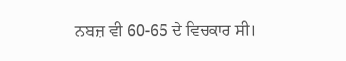ਨਬਜ਼ ਵੀ 60-65 ਦੇ ਵਿਚਕਾਰ ਸੀ।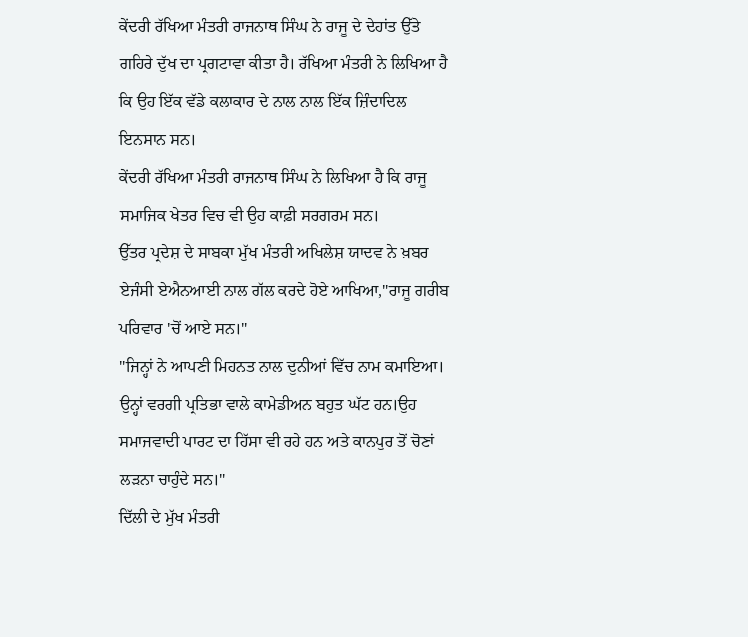ਕੇਂਦਰੀ ਰੱਖਿਆ ਮੰਤਰੀ ਰਾਜਨਾਥ ਸਿੰਘ ਨੇ ਰਾਜੂ ਦੇ ਦੇਹਾਂਤ ਉੱਤੇ ਗਹਿਰੇ ਦੁੱਖ ਦਾ ਪ੍ਰਗਟਾਵਾ ਕੀਤਾ ਹੈ। ਰੱਖਿਆ ਮੰਤਰੀ ਨੇ ਲਿਖਿਆ ਹੈ ਕਿ ਉਹ ਇੱਕ ਵੱਡੇ ਕਲਾਕਾਰ ਦੇ ਨਾਲ ਨਾਲ ਇੱਕ ਜ਼ਿੰਦਾਦਿਲ ਇਨਸਾਨ ਸਨ।
ਕੇਂਦਰੀ ਰੱਖਿਆ ਮੰਤਰੀ ਰਾਜਨਾਥ ਸਿੰਘ ਨੇ ਲਿਖਿਆ ਹੈ ਕਿ ਰਾਜੂ ਸਮਾਜਿਕ ਖੇਤਰ ਵਿਚ ਵੀ ਉਹ ਕਾਫ਼ੀ ਸਰਗਰਮ ਸਨ।
ਉੱਤਰ ਪ੍ਰਦੇਸ਼ ਦੇ ਸਾਬਕਾ ਮੁੱਖ ਮੰਤਰੀ ਅਖਿਲੇਸ਼ ਯਾਦਵ ਨੇ ਖ਼ਬਰ ਏਜੰਸੀ ਏਐਨਆਈ ਨਾਲ ਗੱਲ ਕਰਦੇ ਹੋਏ ਆਖਿਆ,"ਰਾਜੂ ਗਰੀਬ ਪਰਿਵਾਰ 'ਚੋਂ ਆਏ ਸਨ।"
"ਜਿਨ੍ਹਾਂ ਨੇ ਆਪਣੀ ਮਿਹਨਤ ਨਾਲ ਦੁਨੀਆਂ ਵਿੱਚ ਨਾਮ ਕਮਾਇਆ। ਉਨ੍ਹਾਂ ਵਰਗੀ ਪ੍ਰਤਿਭਾ ਵਾਲੇ ਕਾਮੇਡੀਅਨ ਬਹੁਤ ਘੱਟ ਹਨ।ਉਹ ਸਮਾਜਵਾਦੀ ਪਾਰਟ ਦਾ ਹਿੱਸਾ ਵੀ ਰਹੇ ਹਨ ਅਤੇ ਕਾਨਪੁਰ ਤੋਂ ਚੋਣਾਂ ਲੜਨਾ ਚਾਹੁੰਦੇ ਸਨ।"
ਦਿੱਲੀ ਦੇ ਮੁੱਖ ਮੰਤਰੀ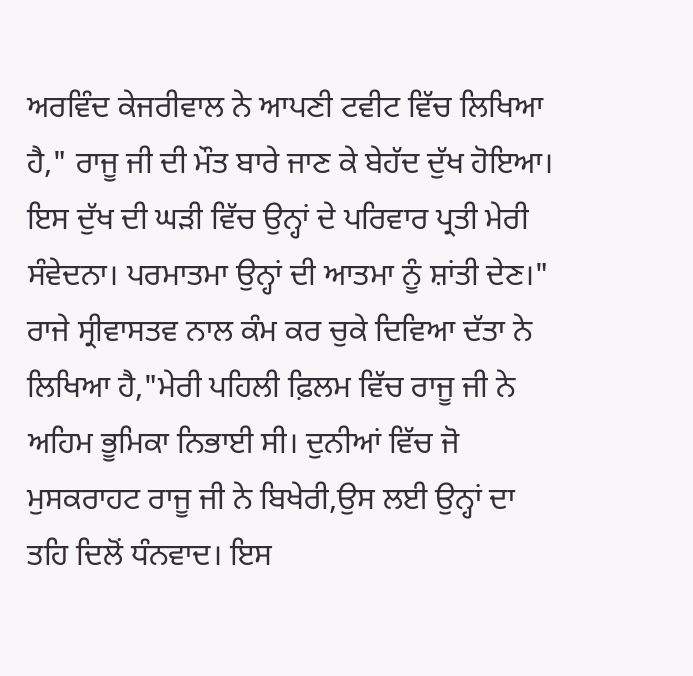ਅਰਵਿੰਦ ਕੇਜਰੀਵਾਲ ਨੇ ਆਪਣੀ ਟਵੀਟ ਵਿੱਚ ਲਿਖਿਆ ਹੈ," ਰਾਜੂ ਜੀ ਦੀ ਮੌਤ ਬਾਰੇ ਜਾਣ ਕੇ ਬੇਹੱਦ ਦੁੱਖ ਹੋਇਆ। ਇਸ ਦੁੱਖ ਦੀ ਘੜੀ ਵਿੱਚ ਉਨ੍ਹਾਂ ਦੇ ਪਰਿਵਾਰ ਪ੍ਰਤੀ ਮੇਰੀ ਸੰਵੇਦਨਾ। ਪਰਮਾਤਮਾ ਉਨ੍ਹਾਂ ਦੀ ਆਤਮਾ ਨੂੰ ਸ਼ਾਂਤੀ ਦੇਣ।"
ਰਾਜੇ ਸ੍ਰੀਵਾਸਤਵ ਨਾਲ ਕੰਮ ਕਰ ਚੁਕੇ ਦਿਵਿਆ ਦੱਤਾ ਨੇ ਲਿਖਿਆ ਹੈ,"ਮੇਰੀ ਪਹਿਲੀ ਫ਼ਿਲਮ ਵਿੱਚ ਰਾਜੂ ਜੀ ਨੇ ਅਹਿਮ ਭੂਮਿਕਾ ਨਿਭਾਈ ਸੀ। ਦੁਨੀਆਂ ਵਿੱਚ ਜੋ ਮੁਸਕਰਾਹਟ ਰਾਜੂ ਜੀ ਨੇ ਬਿਖੇਰੀ,ਉਸ ਲਈ ਉਨ੍ਹਾਂ ਦਾ ਤਹਿ ਦਿਲੋਂ ਧੰਨਵਾਦ। ਇਸ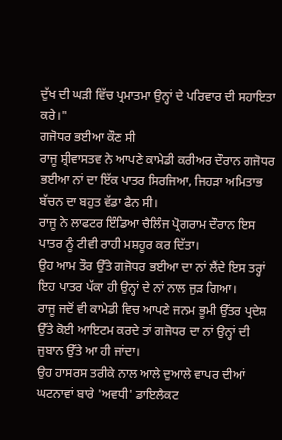ਦੁੱਖ ਦੀ ਘੜੀ ਵਿੱਚ ਪ੍ਰਮਾਤਮਾ ਉਨ੍ਹਾਂ ਦੇ ਪਰਿਵਾਰ ਦੀ ਸਹਾਇਤਾ ਕਰੇ।"
ਗਜੋਧਰ ਭਈਆ ਕੌਣ ਸੀ
ਰਾਜੂ ਸ਼੍ਰੀਵਾਸਤਵ ਨੇ ਆਪਣੇ ਕਾਮੇਡੀ ਕਰੀਅਰ ਦੌਰਾਨ ਗਜੋਧਰ ਭਈਆ ਨਾਂ ਦਾ ਇੱਕ ਪਾਤਰ ਸਿਰਜਿਆ, ਜਿਹੜਾ ਅਮਿਤਾਭ ਬੱਚਨ ਦਾ ਬਹੁਤ ਵੱਡਾ ਫੈਨ ਸੀ।
ਰਾਜੂ ਨੇ ਲਾਫਟਰ ਇੰਡਿਆ ਚੈਲਿੰਜ ਪ੍ਰੋਗਰਾਮ ਦੌਰਾਨ ਇਸ ਪਾਤਰ ਨੂੰ ਟੀਵੀ ਰਾਹੀ ਮਸ਼ਹੂਰ ਕਰ ਦਿੱਤਾ।
ਉਹ ਆਮ ਤੌਰ ਉੱਤੇ ਗਜੋਧਰ ਭਈਆ ਦਾ ਨਾਂ ਲੈਂਦੇ ਇਸ ਤਰ੍ਹਾਂ ਇਹ ਪਾਤਰ ਪੱਕਾ ਹੀ ਉਨ੍ਹਾਂ ਦੇ ਨਾਂ ਨਾਲ ਜੁੜ ਗਿਆ।
ਰਾਜੂ ਜਦੋਂ ਵੀ ਕਾਮੇਡੀ ਵਿਚ ਆਪਣੇ ਜਨਮ ਭੂਮੀ ਉੱਤਰ ਪ੍ਰਦੇਸ਼ ਉੱਤੇ ਕੋਈ ਆਇਟਮ ਕਰਦੇ ਤਾਂ ਗਜੋਧਰ ਦਾ ਨਾਂ ਉਨ੍ਹਾਂ ਦੀ ਜੁਬਾਨ ਉੱਤੇ ਆ ਹੀ ਜਾਂਦਾ।
ਉਹ ਹਾਸਰਸ ਤਰੀਕੇ ਨਾਲ ਆਲੇ ਦੁਆਲੇ ਵਾਪਰ ਦੀਆਂ ਘਟਨਾਵਾਂ ਬਾਰੇ 'ਅਵਧੀ' ਡਾਇਲੈਕਟ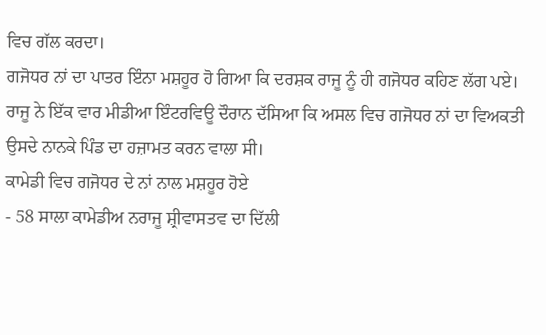ਵਿਚ ਗੱਲ ਕਰਦਾ।
ਗਜੋਧਰ ਨਾਂ ਦਾ ਪਾਤਰ ਇੰਨਾ ਮਸ਼ਹੂਰ ਹੋ ਗਿਆ ਕਿ ਦਰਸ਼ਕ ਰਾਜੂ ਨੂੰ ਹੀ ਗਜੋਧਰ ਕਹਿਣ ਲੱਗ ਪਏ।
ਰਾਜੂ ਨੇ ਇੱਕ ਵਾਰ ਮੀਡੀਆ ਇੰਟਰਵਿਊ ਦੌਰਾਨ ਦੱਸਿਆ ਕਿ ਅਸਲ ਵਿਚ ਗਜੋਧਰ ਨਾਂ ਦਾ ਵਿਅਕਤੀ ਉਸਦੇ ਨਾਨਕੇ ਪਿੰਡ ਦਾ ਹਜ਼ਾਮਤ ਕਰਨ ਵਾਲਾ ਸੀ।
ਕਾਮੇਡੀ ਵਿਚ ਗਜੋਧਰ ਦੇ ਨਾਂ ਨਾਲ ਮਸ਼ਹੂਰ ਹੋਏ
- 58 ਸਾਲਾ ਕਾਮੇਡੀਅ ਨਰਾਜੂ ਸ਼੍ਰੀਵਾਸਤਵ ਦਾ ਦਿੱਲੀ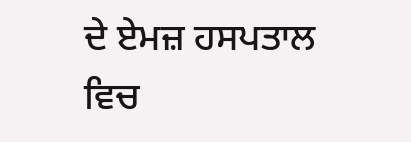ਦੇ ਏਮਜ਼ ਹਸਪਤਾਲ ਵਿਚ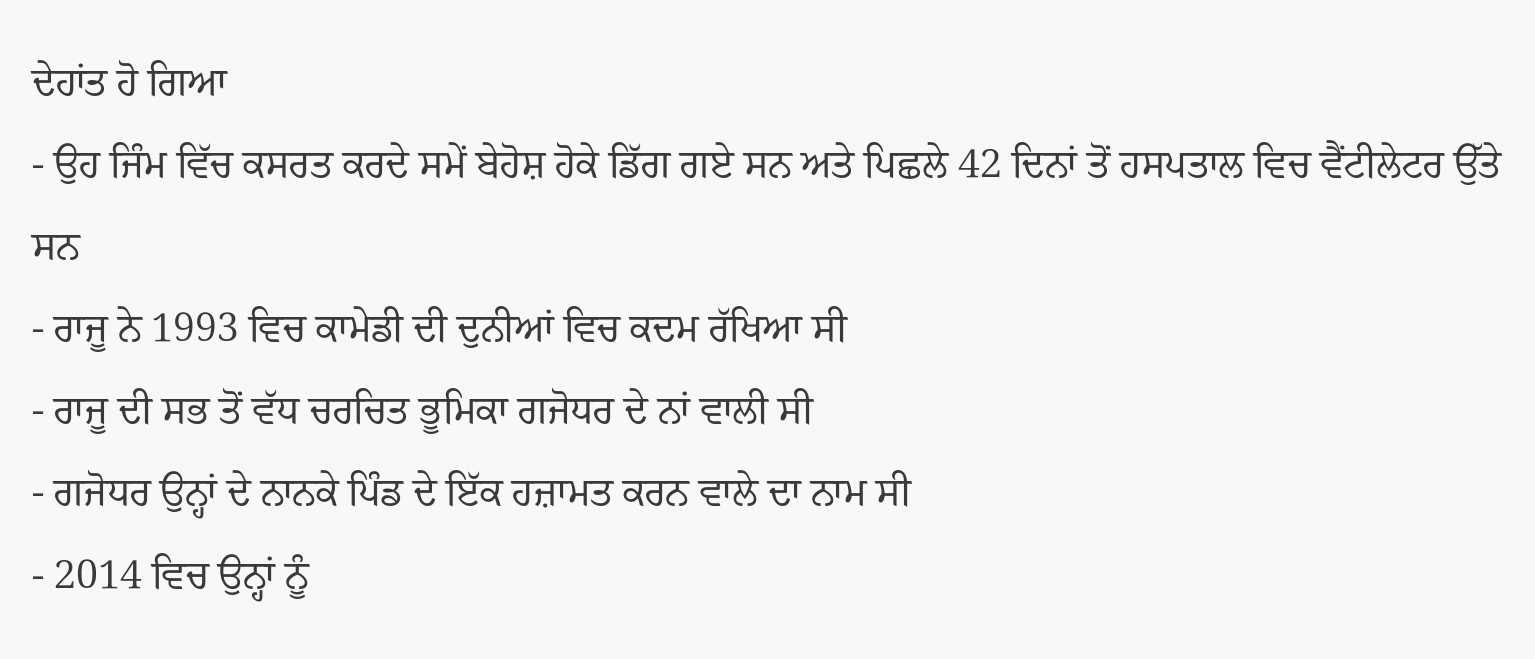ਦੇਹਾਂਤ ਹੋ ਗਿਆ
- ਉਹ ਜਿੰਮ ਵਿੱਚ ਕਸਰਤ ਕਰਦੇ ਸਮੇਂ ਬੇਹੋਸ਼ ਹੋਕੇ ਡਿੱਗ ਗਏ ਸਨ ਅਤੇ ਪਿਛਲੇ 42 ਦਿਨਾਂ ਤੋਂ ਹਸਪਤਾਲ ਵਿਚ ਵੈਂਟੀਲੇਟਰ ਉੱਤੇ ਸਨ
- ਰਾਜੂ ਨੇ 1993 ਵਿਚ ਕਾਮੇਡੀ ਦੀ ਦੁਨੀਆਂ ਵਿਚ ਕਦਮ ਰੱਖਿਆ ਸੀ
- ਰਾਜੂ ਦੀ ਸਭ ਤੋਂ ਵੱਧ ਚਰਚਿਤ ਭੂਮਿਕਾ ਗਜੋਧਰ ਦੇ ਨਾਂ ਵਾਲੀ ਸੀ
- ਗਜੋਧਰ ਉਨ੍ਹਾਂ ਦੇ ਨਾਨਕੇ ਪਿੰਡ ਦੇ ਇੱਕ ਹਜ਼ਾਮਤ ਕਰਨ ਵਾਲੇ ਦਾ ਨਾਮ ਸੀ
- 2014 ਵਿਚ ਉਨ੍ਹਾਂ ਨੂੰ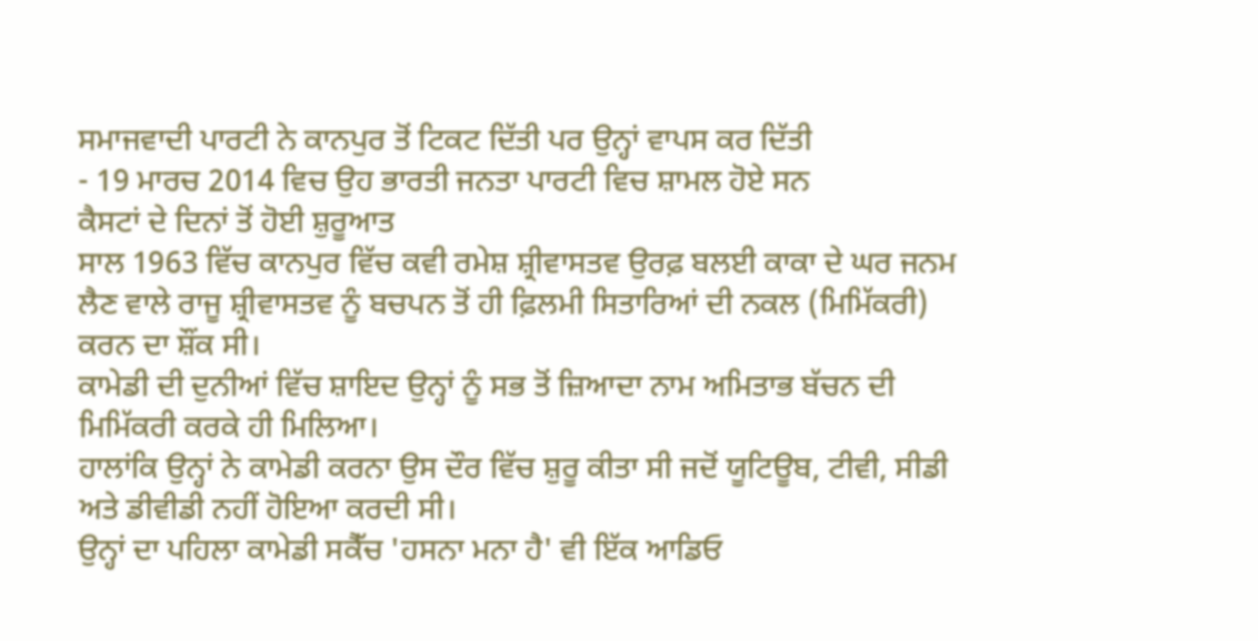ਸਮਾਜਵਾਦੀ ਪਾਰਟੀ ਨੇ ਕਾਨਪੁਰ ਤੋਂ ਟਿਕਟ ਦਿੱਤੀ ਪਰ ਉਨ੍ਹਾਂ ਵਾਪਸ ਕਰ ਦਿੱਤੀ
- 19 ਮਾਰਚ 2014 ਵਿਚ ਉਹ ਭਾਰਤੀ ਜਨਤਾ ਪਾਰਟੀ ਵਿਚ ਸ਼ਾਮਲ ਹੋਏ ਸਨ
ਕੈਸਟਾਂ ਦੇ ਦਿਨਾਂ ਤੋਂ ਹੋਈ ਸ਼ੁਰੂਆਤ
ਸਾਲ 1963 ਵਿੱਚ ਕਾਨਪੁਰ ਵਿੱਚ ਕਵੀ ਰਮੇਸ਼ ਸ਼੍ਰੀਵਾਸਤਵ ਉਰਫ਼ ਬਲਈ ਕਾਕਾ ਦੇ ਘਰ ਜਨਮ ਲੈਣ ਵਾਲੇ ਰਾਜੂ ਸ਼੍ਰੀਵਾਸਤਵ ਨੂੰ ਬਚਪਨ ਤੋਂ ਹੀ ਫ਼ਿਲਮੀ ਸਿਤਾਰਿਆਂ ਦੀ ਨਕਲ (ਮਿਮਿੱਕਰੀ) ਕਰਨ ਦਾ ਸ਼ੌਂਕ ਸੀ।
ਕਾਮੇਡੀ ਦੀ ਦੁਨੀਆਂ ਵਿੱਚ ਸ਼ਾਇਦ ਉਨ੍ਹਾਂ ਨੂੰ ਸਭ ਤੋਂ ਜ਼ਿਆਦਾ ਨਾਮ ਅਮਿਤਾਭ ਬੱਚਨ ਦੀ ਮਿਮਿੱਕਰੀ ਕਰਕੇ ਹੀ ਮਿਲਿਆ।
ਹਾਲਾਂਕਿ ਉਨ੍ਹਾਂ ਨੇ ਕਾਮੇਡੀ ਕਰਨਾ ਉਸ ਦੌਰ ਵਿੱਚ ਸ਼ੁਰੂ ਕੀਤਾ ਸੀ ਜਦੋਂ ਯੂਟਿਊਬ, ਟੀਵੀ, ਸੀਡੀ ਅਤੇ ਡੀਵੀਡੀ ਨਹੀਂ ਹੋਇਆ ਕਰਦੀ ਸੀ।
ਉਨ੍ਹਾਂ ਦਾ ਪਹਿਲਾ ਕਾਮੇਡੀ ਸਕੈੱਚ 'ਹਸਨਾ ਮਨਾ ਹੈ' ਵੀ ਇੱਕ ਆਡਿਓ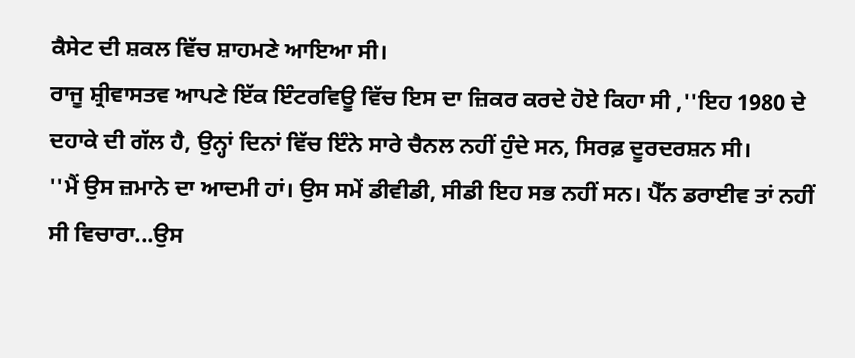ਕੈਸੇਟ ਦੀ ਸ਼ਕਲ ਵਿੱਚ ਸ਼ਾਹਮਣੇ ਆਇਆ ਸੀ।
ਰਾਜੂ ਸ਼੍ਰੀਵਾਸਤਵ ਆਪਣੇ ਇੱਕ ਇੰਟਰਵਿਊ ਵਿੱਚ ਇਸ ਦਾ ਜ਼ਿਕਰ ਕਰਦੇ ਹੋਏ ਕਿਹਾ ਸੀ ,''ਇਹ 1980 ਦੇ ਦਹਾਕੇ ਦੀ ਗੱਲ ਹੈ, ਉਨ੍ਹਾਂ ਦਿਨਾਂ ਵਿੱਚ ਇੰਨੇ ਸਾਰੇ ਚੈਨਲ ਨਹੀਂ ਹੁੰਦੇ ਸਨ, ਸਿਰਫ਼ ਦੂਰਦਰਸ਼ਨ ਸੀ।
''ਮੈਂ ਉਸ ਜ਼ਮਾਨੇ ਦਾ ਆਦਮੀ ਹਾਂ। ਉਸ ਸਮੇਂ ਡੀਵੀਡੀ, ਸੀਡੀ ਇਹ ਸਭ ਨਹੀਂ ਸਨ। ਪੈੱਨ ਡਰਾਈਵ ਤਾਂ ਨਹੀਂ ਸੀ ਵਿਚਾਰਾ...ਉਸ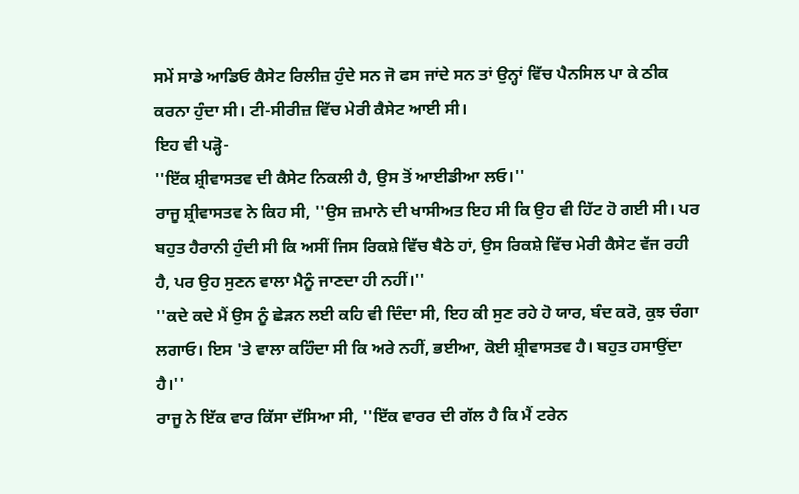ਸਮੇਂ ਸਾਡੇ ਆਡਿਓ ਕੈਸੇਟ ਰਿਲੀਜ਼ ਹੁੰਦੇ ਸਨ ਜੋ ਫਸ ਜਾਂਦੇ ਸਨ ਤਾਂ ਉਨ੍ਹਾਂ ਵਿੱਚ ਪੈਨਸਿਲ ਪਾ ਕੇ ਠੀਕ ਕਰਨਾ ਹੁੰਦਾ ਸੀ। ਟੀ-ਸੀਰੀਜ਼ ਵਿੱਚ ਮੇਰੀ ਕੈਸੇਟ ਆਈ ਸੀ।
ਇਹ ਵੀ ਪੜ੍ਹੋ-
''ਇੱਕ ਸ਼੍ਰੀਵਾਸਤਵ ਦੀ ਕੈਸੇਟ ਨਿਕਲੀ ਹੈ, ਉਸ ਤੋਂ ਆਈਡੀਆ ਲਓ।''
ਰਾਜੂ ਸ਼੍ਰੀਵਾਸਤਵ ਨੇ ਕਿਹ ਸੀ, ''ਉਸ ਜ਼ਮਾਨੇ ਦੀ ਖਾਸੀਅਤ ਇਹ ਸੀ ਕਿ ਉਹ ਵੀ ਹਿੱਟ ਹੋ ਗਈ ਸੀ। ਪਰ ਬਹੁਤ ਹੈਰਾਨੀ ਹੁੰਦੀ ਸੀ ਕਿ ਅਸੀਂ ਜਿਸ ਰਿਕਸ਼ੇ ਵਿੱਚ ਬੈਠੇ ਹਾਂ, ਉਸ ਰਿਕਸ਼ੇ ਵਿੱਚ ਮੇਰੀ ਕੈਸੇਟ ਵੱਜ ਰਹੀ ਹੈ, ਪਰ ਉਹ ਸੁਣਨ ਵਾਲਾ ਮੈਨੂੰ ਜਾਣਦਾ ਹੀ ਨਹੀਂ।''
''ਕਦੇ ਕਦੇ ਮੈਂ ਉਸ ਨੂੰ ਛੇੜਨ ਲਈ ਕਹਿ ਵੀ ਦਿੰਦਾ ਸੀ, ਇਹ ਕੀ ਸੁਣ ਰਹੇ ਹੋ ਯਾਰ, ਬੰਦ ਕਰੋ, ਕੁਝ ਚੰਗਾ ਲਗਾਓ। ਇਸ 'ਤੇ ਵਾਲਾ ਕਹਿੰਦਾ ਸੀ ਕਿ ਅਰੇ ਨਹੀਂ, ਭਈਆ, ਕੋਈ ਸ਼੍ਰੀਵਾਸਤਵ ਹੈ। ਬਹੁਤ ਹਸਾਉਂਦਾ ਹੈ।''
ਰਾਜੂ ਨੇ ਇੱਕ ਵਾਰ ਕਿੱਸਾ ਦੱਸਿਆ ਸੀ, ''ਇੱਕ ਵਾਰਰ ਦੀ ਗੱਲ ਹੈ ਕਿ ਮੈਂ ਟਰੇਨ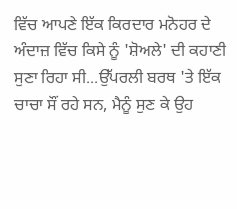ਵਿੱਚ ਆਪਣੇ ਇੱਕ ਕਿਰਦਾਰ ਮਨੋਹਰ ਦੇ ਅੰਦਾਜ਼ ਵਿੱਚ ਕਿਸੇ ਨੂੰ 'ਸ਼ੋਅਲੇ' ਦੀ ਕਹਾਣੀ ਸੁਣਾ ਰਿਹਾ ਸੀ...ਉੱਪਰਲੀ ਬਰਥ 'ਤੇ ਇੱਕ ਚਾਚਾ ਸੌਂ ਰਹੇ ਸਨ, ਮੈਨੂੰ ਸੁਣ ਕੇ ਉਹ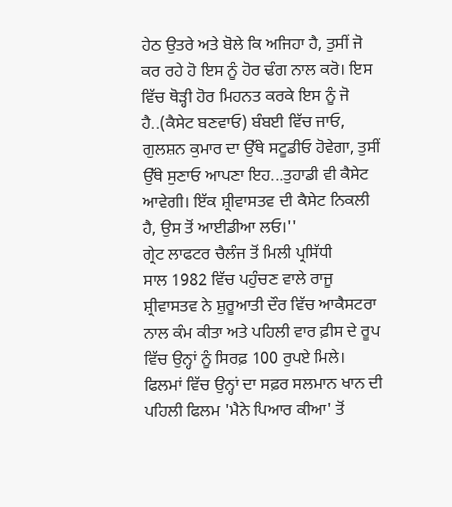ਹੇਠ ਉਤਰੇ ਅਤੇ ਬੋਲੇ ਕਿ ਅਜਿਹਾ ਹੈ, ਤੁਸੀਂ ਜੋ ਕਰ ਰਹੇ ਹੋ ਇਸ ਨੂੰ ਹੋਰ ਢੰਗ ਨਾਲ ਕਰੋ। ਇਸ ਵਿੱਚ ਥੋੜ੍ਹੀ ਹੋਰ ਮਿਹਨਤ ਕਰਕੇ ਇਸ ਨੂੰ ਜੋ ਹੈ..(ਕੈਸੇਟ ਬਣਵਾਓ) ਬੰਬਈ ਵਿੱਚ ਜਾਓ, ਗੁਲਸ਼ਨ ਕੁਮਾਰ ਦਾ ਉੱਥੇ ਸਟੂਡੀਓ ਹੋਵੇਗਾ, ਤੁਸੀਂ ਉੱਥੇ ਸੁਣਾਓ ਆਪਣਾ ਇਹ...ਤੁਹਾਡੀ ਵੀ ਕੈਸੇਟ ਆਵੇਗੀ। ਇੱਕ ਸ਼੍ਰੀਵਾਸਤਵ ਦੀ ਕੈਸੇਟ ਨਿਕਲੀ ਹੈ, ਉਸ ਤੋਂ ਆਈਡੀਆ ਲਓ।''
ਗ੍ਰੇਟ ਲਾਫਟਰ ਚੈਲੰਜ ਤੋਂ ਮਿਲੀ ਪ੍ਰਸਿੱਧੀ
ਸਾਲ 1982 ਵਿੱਚ ਪਹੁੰਚਣ ਵਾਲੇ ਰਾਜੂ ਸ਼੍ਰੀਵਾਸਤਵ ਨੇ ਸ਼ੁਰੂਆਤੀ ਦੌਰ ਵਿੱਚ ਆਕੈਸਟਰਾ ਨਾਲ ਕੰਮ ਕੀਤਾ ਅਤੇ ਪਹਿਲੀ ਵਾਰ ਫ਼ੀਸ ਦੇ ਰੂਪ ਵਿੱਚ ਉਨ੍ਹਾਂ ਨੂੰ ਸਿਰਫ਼ 100 ਰੁਪਏ ਮਿਲੇ।
ਫਿਲਮਾਂ ਵਿੱਚ ਉਨ੍ਹਾਂ ਦਾ ਸਫ਼ਰ ਸਲਮਾਨ ਖਾਨ ਦੀ ਪਹਿਲੀ ਫਿਲਮ 'ਮੈਨੇ ਪਿਆਰ ਕੀਆ' ਤੋਂ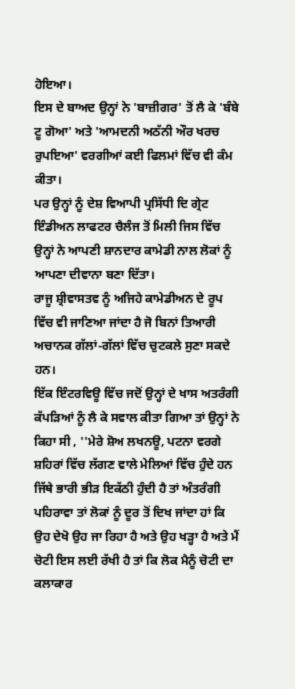ਹੋਇਆ।
ਇਸ ਦੇ ਬਾਅਦ ਉਨ੍ਹਾਂ ਨੇ 'ਬਾਜ਼ੀਗਰ' ਤੋਂ ਲੈ ਕੇ 'ਬੰਬੇ ਟੂ ਗੋਆ' ਅਤੇ 'ਆਮਦਨੀ ਅਠੱਨੀ ਔਰ ਖਰਚ ਰੁਪਇਆ' ਵਰਗੀਆਂ ਕਈ ਫਿਲਮਾਂ ਵਿੱਚ ਵੀ ਕੰਮ ਕੀਤਾ।
ਪਰ ਉਨ੍ਹਾਂ ਨੂੰ ਦੇਸ਼ ਵਿਆਪੀ ਪ੍ਰਸਿੱਧੀ ਦਿ ਗ੍ਰੇਟ ਇੰਡੀਅਨ ਲਾਫਟਰ ਚੈਲੰਜ ਤੋਂ ਮਿਲੀ ਜਿਸ ਵਿੱਚ ਉਨ੍ਹਾਂ ਨੇ ਆਪਣੀ ਸ਼ਾਨਦਾਰ ਕਾਮੇਡੀ ਨਾਲ ਲੋਕਾਂ ਨੂੰ ਆਪਣਾ ਦੀਵਾਨਾ ਬਣਾ ਦਿੱਤਾ।
ਰਾਜੂ ਸ਼੍ਰੀਵਾਸਤਵ ਨੂੰ ਅਜਿਹੇ ਕਾਮੇਡੀਅਨ ਦੇ ਰੂਪ ਵਿੱਚ ਵੀ ਜਾਣਿਆ ਜਾਂਦਾ ਹੈ ਜੋ ਬਿਨਾਂ ਤਿਆਰੀ ਅਚਾਨਕ ਗੱਲਾਂ-ਗੱਲਾਂ ਵਿੱਚ ਚੁਟਕਲੇ ਸੁਣਾ ਸਕਦੇ ਹਨ।
ਇੱਕ ਇੰਟਰਵਿਊ ਵਿੱਚ ਜਦੋਂ ਉਨ੍ਹਾਂ ਦੇ ਖਾਸ ਅਤਰੰਗੀ ਕੱਪੜਿਆਂ ਨੂੰ ਲੈ ਕੇ ਸਵਾਲ ਕੀਤਾ ਗਿਆ ਤਾਂ ਉਨ੍ਹਾਂ ਨੇ ਕਿਹਾ ਸੀ , ''ਮੇਰੇ ਸ਼ੋਅ ਲਖਨਊ, ਪਟਨਾ ਵਰਗੇ ਸ਼ਹਿਰਾਂ ਵਿੱਚ ਲੱਗਣ ਵਾਲੇ ਮੇਲਿਆਂ ਵਿੱਚ ਹੁੰਦੇ ਹਨ ਜਿੱਥੇ ਭਾਰੀ ਭੀੜ ਇਕੱਠੀ ਹੁੰਦੀ ਹੈ ਤਾਂ ਅੰਤਰੰਗੀ ਪਹਿਰਾਵਾ ਤਾਂ ਲੋਕਾਂ ਨੂੰ ਦੂਰ ਤੋਂ ਦਿਖ ਜਾਂਦਾ ਹਾਂ ਕਿ ਉਹ ਦੇਖੋ ਉਹ ਜਾ ਰਿਹਾ ਹੈ ਅਤੇ ਉਹ ਖੜ੍ਹਾ ਹੈ ਅਤੇ ਮੈਂ ਚੋਟੀ ਇਸ ਲਈ ਰੱਖੀ ਹੈ ਤਾਂ ਕਿ ਲੋਕ ਮੈਨੂੰ ਚੋਟੀ ਦਾ ਕਲਾਕਾਰ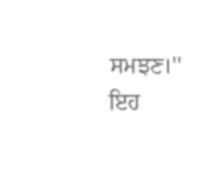ਸਮਝਣ।''
ਇਹ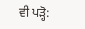ਵੀ ਪੜ੍ਹੋ: